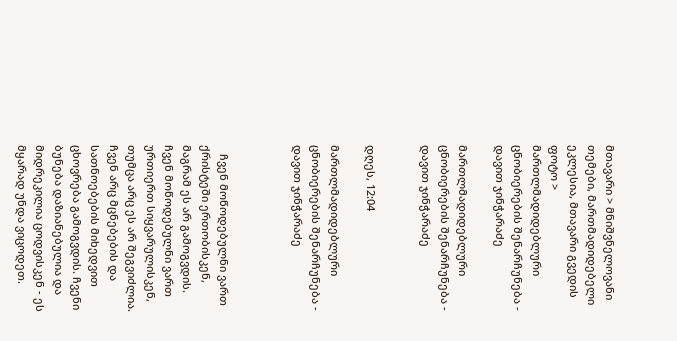მთავარი > მნიშვნელოვანი თემები, მართმადიდებელი ეკლესია, მთავარი გვედის ფოტო > მართლმადიდებლური ცნობიერების შენარჩუნება - დავით ჯინჭარაძე

მართლმადიდებლური ცნობიერების შენარჩუნება - დავით ჯინჭარაძე


დღეს, 12:04

მართლმადიდებლური ცნობიერების შენარჩუნება - დავით ჯინჭარაძე



   ჩვენ მოწოდებულნი ვართ ქრისტეში ერთობისკენ, მაგრამ ეს არ გამოგვდის. ჩვენ მოწოდებულნი ვართ ურთიერთ სიყვარულისკენ, თუმცა არც ეს არ შეგვიძლია. ჩვენ არც მცნებების და სათნოებების მიხედვით ცხოვრება გამოგვდის. ჩვენი ბუნება დაზიანებულია და მიდრეკილია ცოდვისკენ - ეს მყარად უნდა ვიცოდეთ.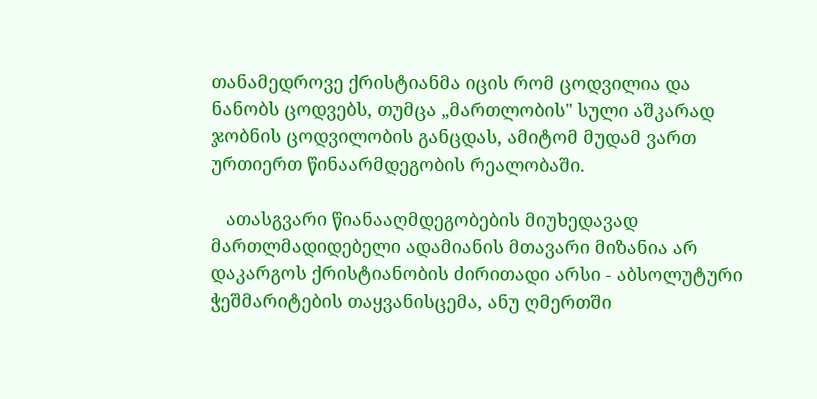თანამედროვე ქრისტიანმა იცის რომ ცოდვილია და ნანობს ცოდვებს, თუმცა „მართლობის" სული აშკარად ჯობნის ცოდვილობის განცდას, ამიტომ მუდამ ვართ ურთიერთ წინაარმდეგობის რეალობაში.

   ათასგვარი წიანააღმდეგობების მიუხედავად მართლმადიდებელი ადამიანის მთავარი მიზანია არ დაკარგოს ქრისტიანობის ძირითადი არსი - აბსოლუტური ჭეშმარიტების თაყვანისცემა, ანუ ღმერთში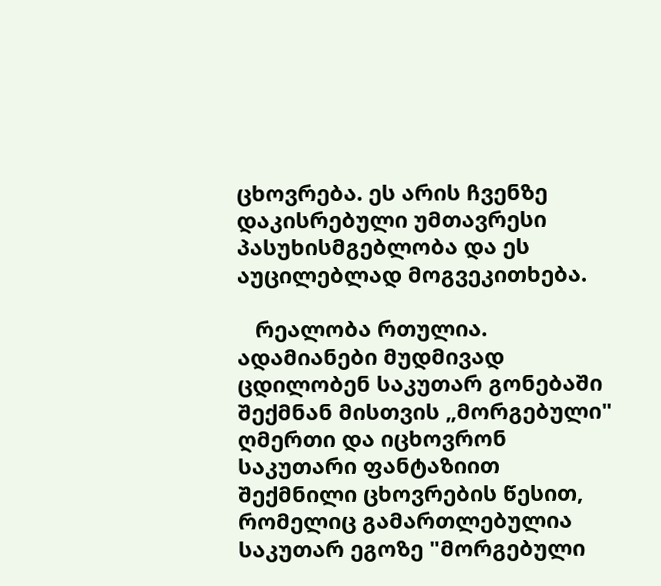ცხოვრება. ეს არის ჩვენზე დაკისრებული უმთავრესი პასუხისმგებლობა და ეს აუცილებლად მოგვეკითხება.

   რეალობა რთულია. ადამიანები მუდმივად ცდილობენ საკუთარ გონებაში შექმნან მისთვის „მორგებული" ღმერთი და იცხოვრონ საკუთარი ფანტაზიით შექმნილი ცხოვრების წესით, რომელიც გამართლებულია საკუთარ ეგოზე "მორგებული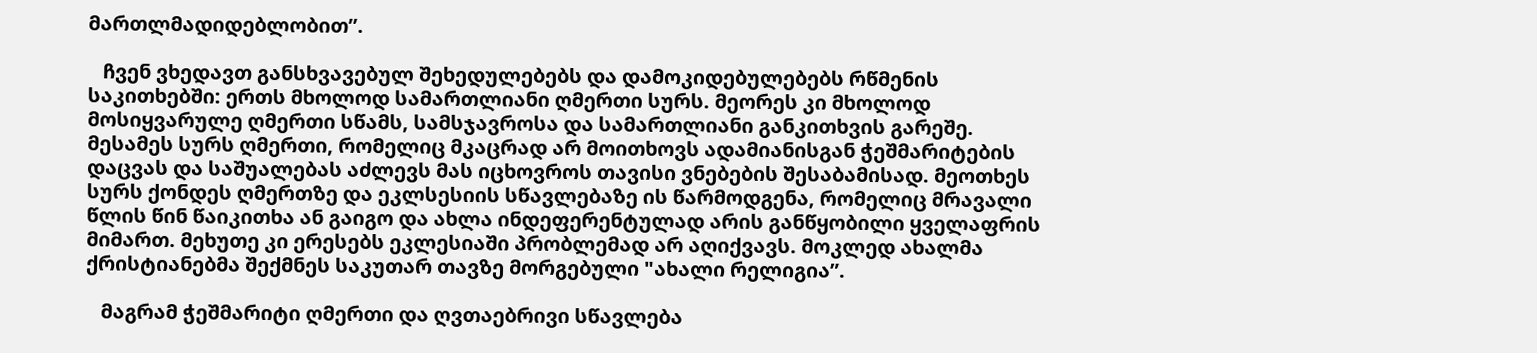მართლმადიდებლობით”.

   ჩვენ ვხედავთ განსხვავებულ შეხედულებებს და დამოკიდებულებებს რწმენის საკითხებში: ერთს მხოლოდ სამართლიანი ღმერთი სურს. მეორეს კი მხოლოდ მოსიყვარულე ღმერთი სწამს, სამსჯავროსა და სამართლიანი განკითხვის გარეშე. მესამეს სურს ღმერთი, რომელიც მკაცრად არ მოითხოვს ადამიანისგან ჭეშმარიტების დაცვას და საშუალებას აძლევს მას იცხოვროს თავისი ვნებების შესაბამისად. მეოთხეს სურს ქონდეს ღმერთზე და ეკლსესიის სწავლებაზე ის წარმოდგენა, რომელიც მრავალი წლის წინ წაიკითხა ან გაიგო და ახლა ინდეფერენტულად არის განწყობილი ყველაფრის მიმართ. მეხუთე კი ერესებს ეკლესიაში პრობლემად არ აღიქვავს. მოკლედ ახალმა ქრისტიანებმა შექმნეს საკუთარ თავზე მორგებული "ახალი რელიგია”.

   მაგრამ ჭეშმარიტი ღმერთი და ღვთაებრივი სწავლება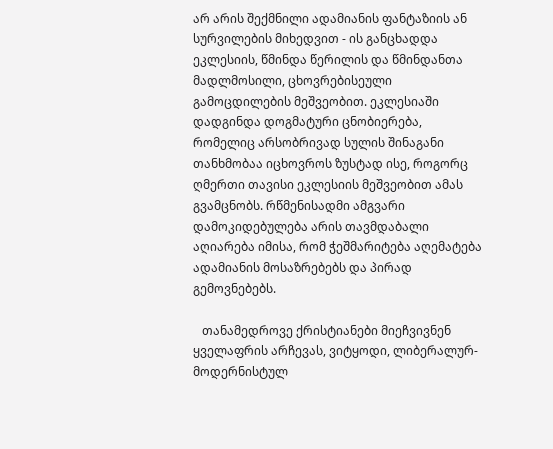არ არის შექმნილი ადამიანის ფანტაზიის ან სურვილების მიხედვით - ის განცხადდა ეკლესიის, წმინდა წერილის და წმინდანთა მადლმოსილი, ცხოვრებისეული გამოცდილების მეშვეობით. ეკლესიაში დადგინდა დოგმატური ცნობიერება, რომელიც არსობრივად სულის შინაგანი თანხმობაა იცხოვროს ზუსტად ისე, როგორც ღმერთი თავისი ეკლესიის მეშვეობით ამას გვამცნობს. რწმენისადმი ამგვარი დამოკიდებულება არის თავმდაბალი აღიარება იმისა, რომ ჭეშმარიტება აღემატება ადამიანის მოსაზრებებს და პირად გემოვნებებს.

   თანამედროვე ქრისტიანები მიეჩვივნენ ყველაფრის არჩევას, ვიტყოდი, ლიბერალურ-მოდერნისტულ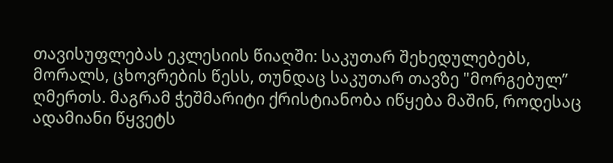თავისუფლებას ეკლესიის წიაღში: საკუთარ შეხედულებებს, მორალს, ცხოვრების წესს, თუნდაც საკუთარ თავზე "მორგებულ” ღმერთს. მაგრამ ჭეშმარიტი ქრისტიანობა იწყება მაშინ, როდესაც ადამიანი წყვეტს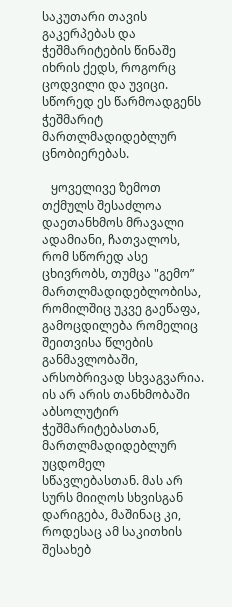საკუთარი თავის გაკერპებას და ჭეშმარიტების წინაშე იხრის ქედს, როგორც ცოდვილი და უვიცი. სწორედ ეს წარმოადგენს ჭეშმარიტ მართლმადიდებლურ ცნობიერებას.

   ყოველივე ზემოთ თქმულს შესაძლოა დაეთანხმოს მრავალი ადამიანი, ჩათვალოს, რომ სწორედ ასე ცხივრობს, თუმცა "გემო” მართლმადიდებლობისა, რომილშიც უკვე გაეწაფა, გამოცდილება რომელიც შეითვისა წლების განმავლობაში, არსობრივად სხვაგვარია. ის არ არის თანხმობაში აბსოლუტირ ჭეშმარიტებასთან, მართლმადიდებლურ უცდომელ სწავლებასთან. მას არ სურს მიიღოს სხვისგან დარიგება, მაშინაც კი, როდესაც ამ საკითხის შესახებ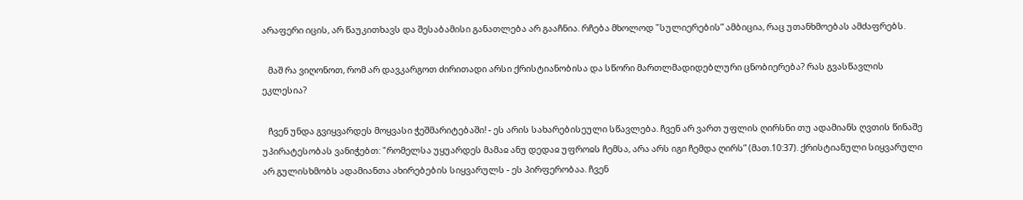არაფერი იცის, არ წაუკითხავს და შესაბამისი განათლება არ გააჩნია. რჩება მხოლოდ "სულიერების” ამბიცია, რაც უთანხმოებას ამძაფრებს.

   მაშ რა ვიღონოთ, რომ არ დავკარგოთ ძირითადი არსი ქრისტიანობისა და სწორი მართლმადიდებლური ცნობიერება? რას გვასწავლის ეკლესია?

   ჩვენ უნდა გვიყვარდეს მოყვასი ჭეშმარიტებაში! - ეს არის სახარებისეული სწავლება. ჩვენ არ ვართ უფლის ღირსნი თუ ადამიანს ღვთის წინაშე უპირატესობას ვანიჭებთ: "რომელსა უყუარდეს მამაჲ ანუ დედაჲ უფროჲს ჩემსა, არა არს იგი ჩემდა ღირს” (მათ.10:37). ქრისტიანული სიყვარული არ გულისხმობს ადამიანთა ახირებების სიყვარულს - ეს პირფერობაა. ჩვენ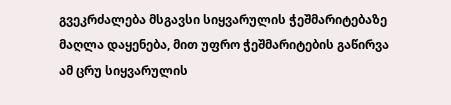გვეკრძალება მსგავსი სიყვარულის ჭეშმარიტებაზე მაღლა დაყენება, მით უფრო ჭეშმარიტების გაწირვა ამ ცრუ სიყვარულის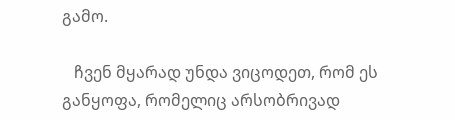გამო.

   ჩვენ მყარად უნდა ვიცოდეთ, რომ ეს განყოფა, რომელიც არსობრივად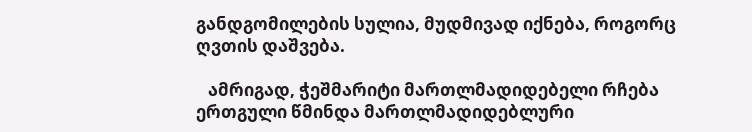განდგომილების სულია, მუდმივად იქნება, როგორც ღვთის დაშვება.

   ამრიგად, ჭეშმარიტი მართლმადიდებელი რჩება ერთგული წმინდა მართლმადიდებლური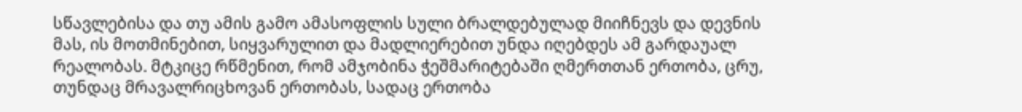სწავლებისა და თუ ამის გამო ამასოფლის სული ბრალდებულად მიიჩნევს და დევნის მას, ის მოთმინებით, სიყვარულით და მადლიერებით უნდა იღებდეს ამ გარდაუალ რეალობას. მტკიცე რწმენით, რომ ამჯობინა ჭეშმარიტებაში ღმერთთან ერთობა, ცრუ, თუნდაც მრავალრიცხოვან ერთობას, სადაც ერთობა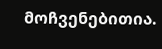მოჩვენებითია.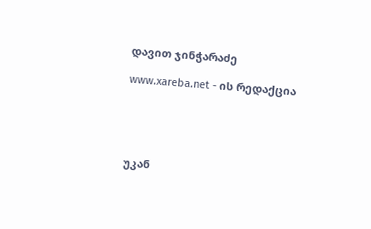დავით ჯინჭარაძე

www.xareba.net - ის რედაქცია





უკან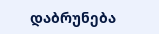დაბრუნება